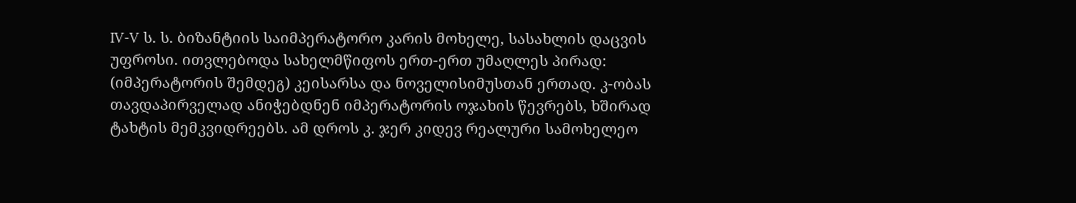IV-V ს. ს. ბიზანტიის საიმპერატორო კარის მოხელე, სასახლის დაცვის უფროსი. ითვლებოდა სახელმწიფოს ერთ-ერთ უმაღლეს პირად: (იმპერატორის შემდეგ) კეისარსა და ნოველისიმუსთან ერთად. კ-ობას თავდაპირველად ანიჭებდნენ იმპერატორის ოჯახის წევრებს, ხშირად ტახტის მემკვიდრეებს. ამ დროს კ. ჯერ კიდევ რეალური სამოხელეო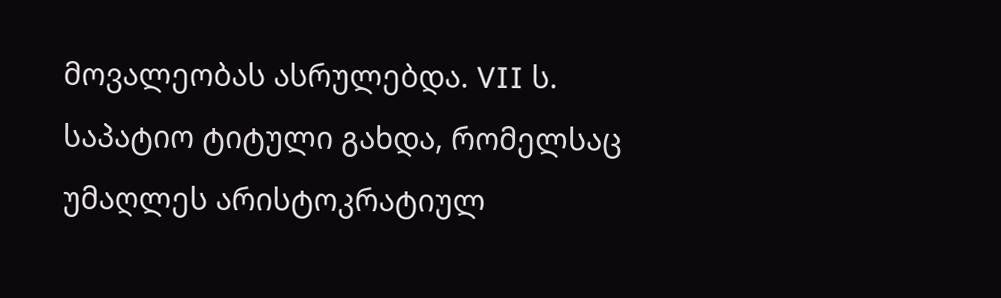მოვალეობას ასრულებდა. VII ს. საპატიო ტიტული გახდა, რომელსაც უმაღლეს არისტოკრატიულ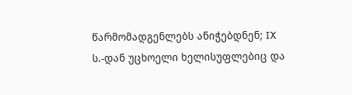წარმომადგენლებს ანიჭებდნენ; IX ს.-დან უცხოელი ხელისუფლებიც და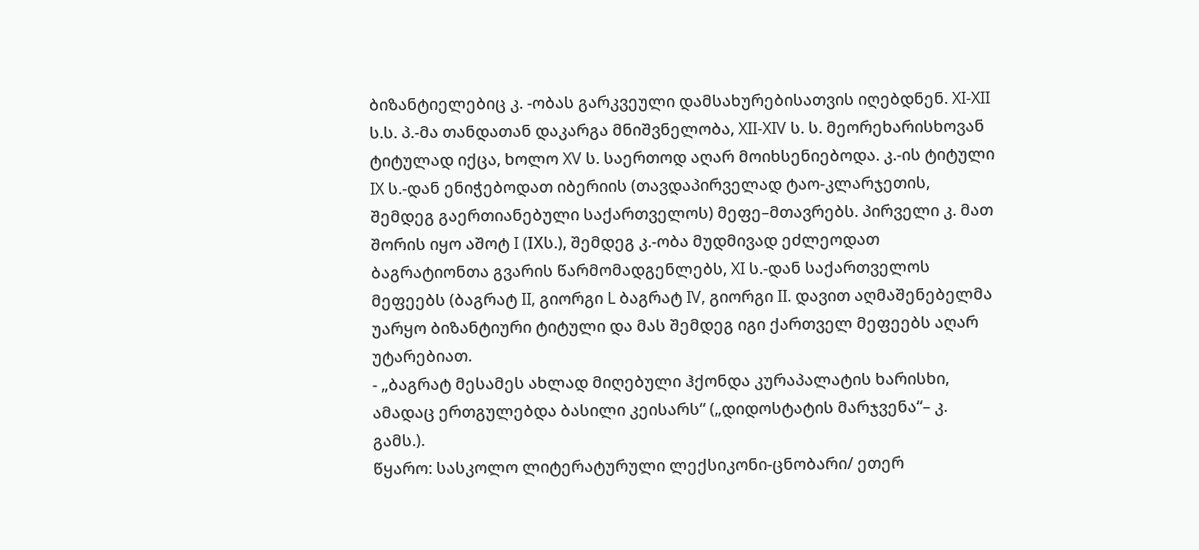ბიზანტიელებიც კ. -ობას გარკვეული დამსახურებისათვის იღებდნენ. XI-XII ს.ს. პ.-მა თანდათან დაკარგა მნიშვნელობა, XII-XIV ს. ს. მეორეხარისხოვან ტიტულად იქცა, ხოლო XV ს. საერთოდ აღარ მოიხსენიებოდა. კ.-ის ტიტული IX ს.-დან ენიჭებოდათ იბერიის (თავდაპირველად ტაო-კლარჯეთის, შემდეგ გაერთიანებული საქართველოს) მეფე–მთავრებს. პირველი კ. მათ შორის იყო აშოტ I (IXს.), შემდეგ კ.-ობა მუდმივად ეძლეოდათ ბაგრატიონთა გვარის წარმომადგენლებს, XI ს.-დან საქართველოს მეფეებს (ბაგრატ II, გიორგი L ბაგრატ IV, გიორგი II. დავით აღმაშენებელმა უარყო ბიზანტიური ტიტული და მას შემდეგ იგი ქართველ მეფეებს აღარ უტარებიათ.
- „ბაგრატ მესამეს ახლად მიღებული ჰქონდა კურაპალატის ხარისხი, ამადაც ერთგულებდა ბასილი კეისარს“ („დიდოსტატის მარჯვენა“– კ. გამს.).
წყარო: სასკოლო ლიტერატურული ლექსიკონი-ცნობარი/ ეთერ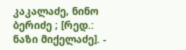კაკალაძე, ნინო ბერიძე ; [რედ.: ნაზი მიქელაძე]. -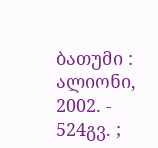ბათუმი : ალიონი, 2002. - 524გვ. ;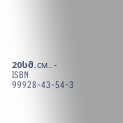20სმ.см.. - ISBN 99928-43-54-3